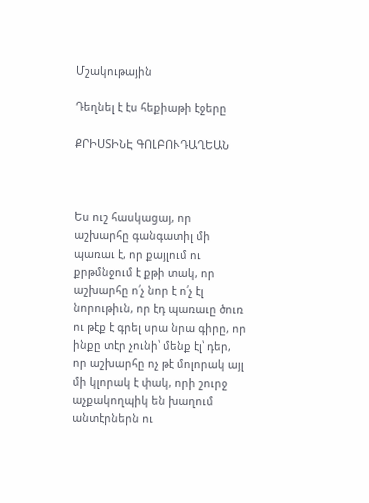Մշակութային

Դեղնել է էս հեքիաթի էջերը

ՔՐԻՍՏԻՆԷ ԳՈԼԲՈՒԴԱՂԵԱՆ



Ես ուշ հասկացայ, որ աշխարհը գանգատիլ մի պառաւ է, որ քայլում ու քրթմնջում է քթի տակ, որ աշխարհը ո՛չ նոր է ո՛չ էլ նորութիւն, որ էդ պառաւը ծուռ ու թէք է գրել սրա նրա գիրը, որ ինքը տէր չունի՝ մենք էլ՝ դեր, որ աշխարհը ոչ թէ մոլորակ այլ մի կլորակ է փակ, որի շուրջ աչքակողպիկ են խաղում անտէրներն ու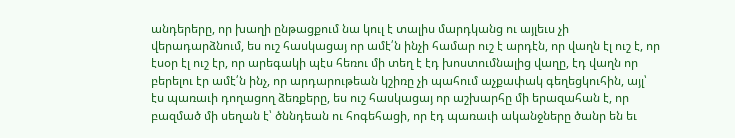անդերերը, որ խաղի ընթացքում նա կուլ է տալիս մարդկանց ու այլեւս չի վերադարձնում, ես ուշ հասկացայ որ ամէ՛ն ինչի համար ուշ է արդէն, որ վաղն էլ ուշ է, որ էսօր էլ ուշ էր, որ արեգակի պէս հեռու մի տեղ է էդ խոստումնալից վաղը, էդ վաղն որ բերելու էր ամէ՛ն ինչ, որ արդարութեան կշիռը չի պահում աչքափակ գեղեցկուհին, այլ՝ էս պառաւի դողացող ձեռքերը, ես ուշ հասկացայ որ աշխարհը մի երազահան է, որ բազմած մի սեղան է՝ ծննդեան ու հոգեհացի, որ էդ պառաւի ականջները ծանր են եւ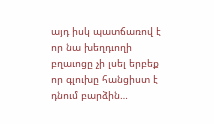այդ իսկ պատճառով է որ նա խեղդւողի բղաւոցը չի լսել երբեք որ գլուխը հանցիստ է դնում բարձին…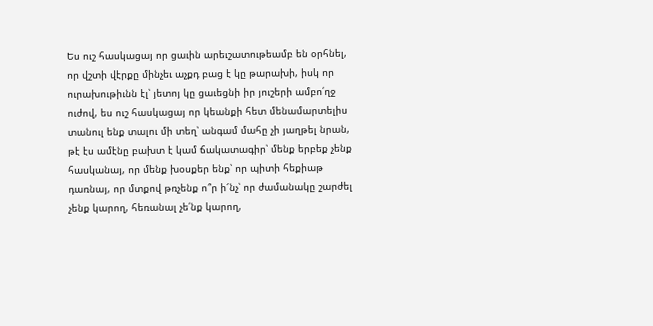Ես ուշ հասկացայ որ ցաւին արեւշատութեամբ են օրհնել, որ վշտի վէրքը մինչեւ աչքդ բաց է կը թարախի, իսկ որ ուրախութիւնն էլ՝ յետոյ կը ցաւեցնի իր յուշերի ամբո՛ղջ ուժով, ես ուշ հասկացայ որ կեանքի հետ մենամարտելիս տանուլ ենք տալու մի տեղ՝ անգամ մահը չի յաղթել նրան, թէ էս ամէնը բախտ է կամ ճակատագիր՝ մենք երբեք չենք հասկանայ, որ մենք խօսքեր ենք՝ որ պիտի հեքիաթ դառնայ, որ մտքով թռչենք ո՞ր ի՜նչ՝ որ ժամանակը շարժել չենք կարող, հեռանալ չե՛նք կարող,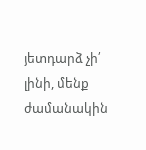յետդարձ չի՛ լինի, մենք ժամանակին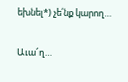եխնել*) չե՛նք կարող…

Աւա՜ղ…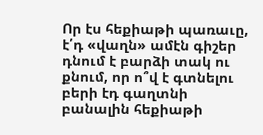Որ էս հեքիաթի պառաւը, է՛դ «վաղն» ամէն գիշեր դնում է բարձի տակ ու քնում, որ ո՞վ է գտնելու բերի էդ գաղտնի բանալին հեքիաթի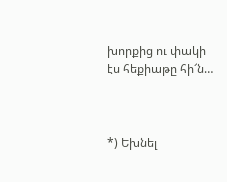խորքից ու փակի էս հեքիաթը հի՜ն…



*) Եխնել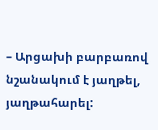– Արցախի բարբառով նշանակում է յաղթել, յաղթահարել: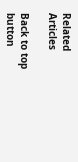Related Articles

Back to top button